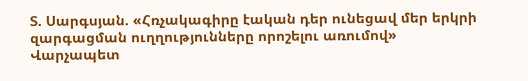Տ. Սարգսյան. «Հռչակագիրը էական դեր ունեցավ մեր երկրի զարգացման ուղղությունները որոշելու առումով»
Վարչապետ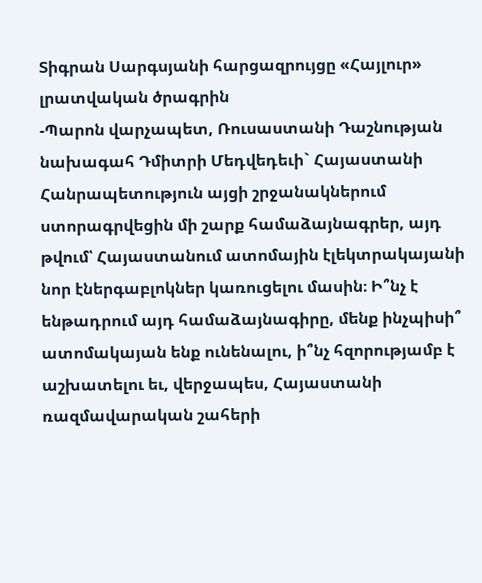Տիգրան Սարգսյանի հարցազրույցը «Հայլուր» լրատվական ծրագրին
-Պարոն վարչապետ, Ռուսաստանի Դաշնության նախագահ Դմիտրի Մեդվեդեւի` Հայաստանի Հանրապետություն այցի շրջանակներում ստորագրվեցին մի շարք համաձայնագրեր, այդ թվում՝ Հայաստանում ատոմային էլեկտրակայանի նոր էներգաբլոկներ կառուցելու մասին։ Ի՞նչ է ենթադրում այդ համաձայնագիրը, մենք ինչպիսի՞ ատոմակայան ենք ունենալու, ի՞նչ հզորությամբ է աշխատելու եւ, վերջապես, Հայաստանի ռազմավարական շահերի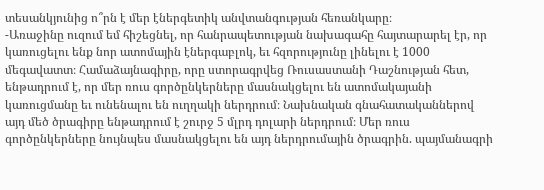տեսանկյունից ո՞րն է մեր էներգետիկ անվտանգության հեռանկարը։
-Առաջինը ուզում եմ հիշեցնել, որ հանրապետության նախագահը հայտարարել էր, որ կառուցելու ենք նոր ատոմային էներգաբլոկ, եւ հզորությունը լինելու է 1000 մեգավատտ։ Համաձայնագիրը, որը ստորագրվեց Ռուսաստանի Դաշնության հետ, ենթադրում է, որ մեր ռուս գործընկերները մասնակցելու են ատոմակայանի կառուցմանը եւ ունենալու են ուղղակի ներդրում։ Նախնական գնահատականներով այդ մեծ ծրագիրը ենթադրում է շուրջ 5 մլրդ դոլարի ներդրում։ Մեր ռուս գործընկերները նույնպես մասնակցելու են այդ ներդրումային ծրագրին. պայմանագրի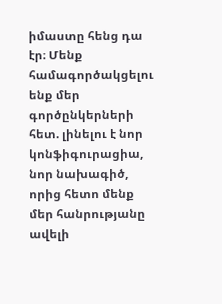իմաստը հենց դա էր։ Մենք համագործակցելու ենք մեր գործընկերների հետ. լինելու է նոր կոնֆիգուրացիա, նոր նախագիծ, որից հետո մենք մեր հանրությանը ավելի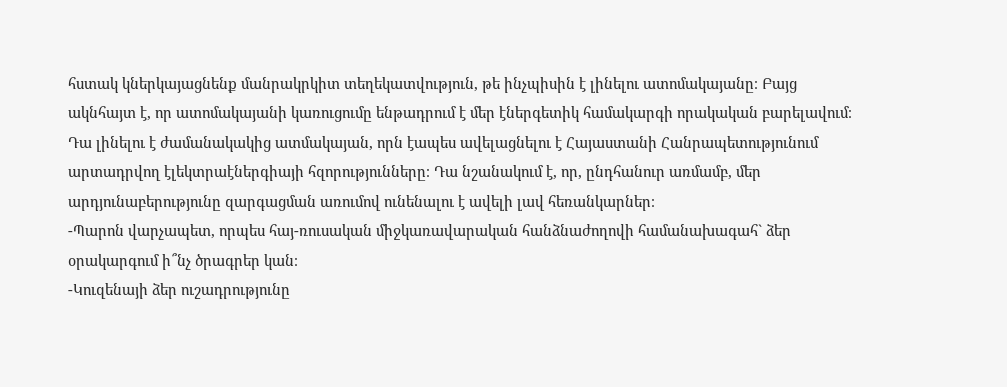հստակ կներկայացնենք մանրակրկիտ տեղեկատվություն, թե ինչպիսին է լինելու ատոմակայանը։ Բայց ակնհայտ է, որ ատոմակայանի կառուցումը ենթադրում է մեր էներգետիկ համակարգի որակական բարելավում։ Դա լինելու է ժամանակակից ատմակայան, որն էապես ավելացնելու է Հայաստանի Հանրապետությունում արտադրվող էլեկտրաէներգիայի հզորությունները։ Դա նշանակում է, որ, ընդհանուր առմամբ, մեր արդյունաբերությունը զարգացման առումով ունենալու է ավելի լավ հեռանկարներ։
-Պարոն վարչապետ, որպես հայ-ռուսական միջկառավարական հանձնաժողովի համանախագահ` ձեր օրակարգում ի՞նչ ծրագրեր կան։
-Կուզենայի ձեր ուշադրությունը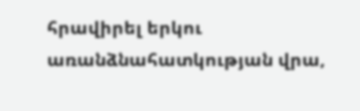հրավիրել երկու առանձնահատկության վրա,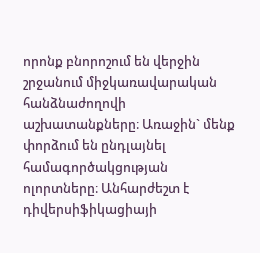որոնք բնորոշում են վերջին շրջանում միջկառավարական հանձնաժողովի աշխատանքները։ Առաջին` մենք փորձում են ընդլայնել համագործակցության ոլորտները։ Անհարժեշտ է դիվերսիֆիկացիայի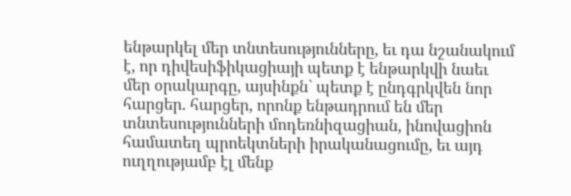ենթարկել մեր տնտեսությունները, եւ դա նշանակում է, որ դիվեսիֆիկացիայի պետք է ենթարկվի նաեւ մեր օրակարգը, այսինքն` պետք է ընդգրկվեն նոր հարցեր. հարցեր, որոնք ենթադրում են մեր տնտեսությունների մոդեռնիզացիան, ինովացիոն համատեղ պրոեկտների իրականացումը, եւ այդ ուղղությամբ էլ մենք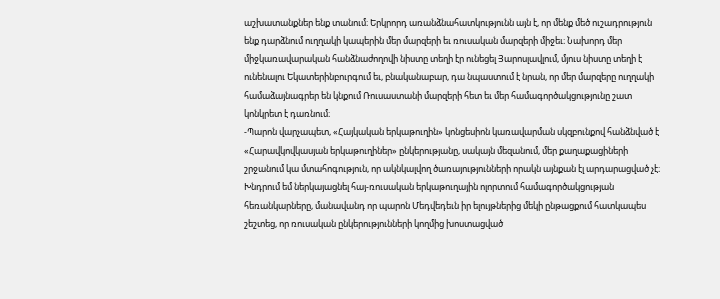աշխատանքներ ենք տանում։ Երկրորդ առանձնահատկությունն այն է, որ մենք մեծ ուշադրություն ենք դարձնում ուղղակի կապերին մեր մարզերի եւ ռուսական մարզերի միջեւ։ Նախորդ մեր միջկառավարական հանձնաժողովի նիստը տեղի էր ունեցել Յարոսլավլում, մյուս նիստը տեղի է ունենալու Եկատերինբուրգում եւ, բնականաբար, դա նպաստում է նրան, որ մեր մարզերը ուղղակի համաձայնագրեր են կնքում Ռուսաստանի մարզերի հետ եւ մեր համագործակցությունը շատ կոնկրետ է դառնում։
-Պարոն վարչապետ, «Հայկական երկաթուղին» կոնցեսիոն կառավարման սկզբունքով հանձնված է «Հարավկովկասյան երկաթուղիներ» ընկերությանը, սակայն մեզանում, մեր քաղաքացիների շրջանում կա մտահոգություն, որ ակնկալվող ծառայությունների որակն այնքան էլ արդարացված չէ։ Խնդրում եմ ներկայացնել հայ-ռուսական երկաթուղային ոլորտում համագործակցության հեռանկարները, մանավանդ որ պարոն Մեդվեդեւն իր ելույթներից մեկի ընթացքում հատկապես շեշտեց, որ ռուսական ընկերությունների կողմից խոստացված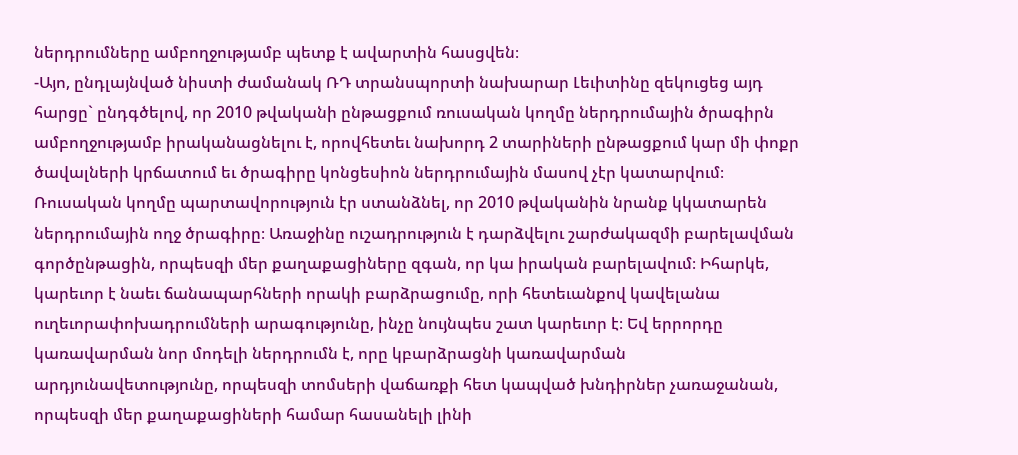ներդրումները ամբողջությամբ պետք է ավարտին հասցվեն։
-Այո, ընդլայնված նիստի ժամանակ ՌԴ տրանսպորտի նախարար Լեւիտինը զեկուցեց այդ հարցը` ընդգծելով, որ 2010 թվականի ընթացքում ռուսական կողմը ներդրումային ծրագիրն ամբողջությամբ իրականացնելու է, որովհետեւ նախորդ 2 տարիների ընթացքում կար մի փոքր ծավալների կրճատում եւ ծրագիրը կոնցեսիոն ներդրումային մասով չէր կատարվում։ Ռուսական կողմը պարտավորություն էր ստանձնել, որ 2010 թվականին նրանք կկատարեն ներդրումային ողջ ծրագիրը։ Առաջինը ուշադրություն է դարձվելու շարժակազմի բարելավման գործընթացին, որպեսզի մեր քաղաքացիները զգան, որ կա իրական բարելավում։ Իհարկե, կարեւոր է նաեւ ճանապարհների որակի բարձրացումը, որի հետեւանքով կավելանա ուղեւորափոխադրումների արագությունը, ինչը նույնպես շատ կարեւոր է։ Եվ երրորդը կառավարման նոր մոդելի ներդրումն է, որը կբարձրացնի կառավարման արդյունավետությունը, որպեսզի տոմսերի վաճառքի հետ կապված խնդիրներ չառաջանան, որպեսզի մեր քաղաքացիների համար հասանելի լինի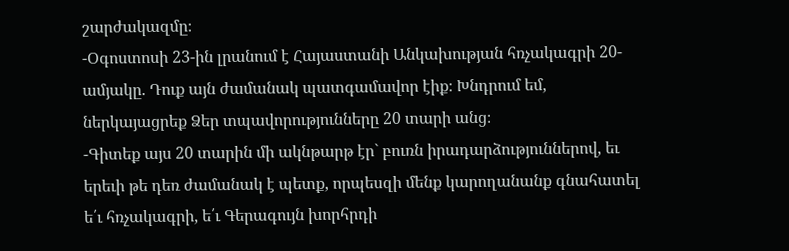շարժակազմը։
-Օգոստոսի 23-ին լրանում է Հայաստանի Անկախության հռչակագրի 20-ամյակը. Դուք այն ժամանակ պատգամավոր էիք։ Խնդրում եմ, ներկայացրեք Ձեր տպավորությունները 20 տարի անց։
-Գիտեք այս 20 տարին մի ակնթարթ էր` բուռն իրադարձություններով, եւ երեւի թե դեռ ժամանակ է պետք, որպեսզի մենք կարողանանք գնահատել ե՛ւ հռչակագրի, ե՛ւ Գերագույն խորհրդի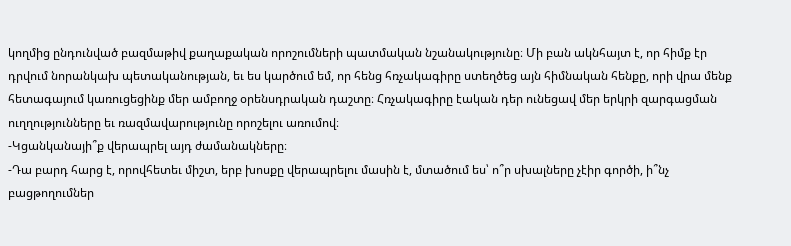կողմից ընդունված բազմաթիվ քաղաքական որոշումների պատմական նշանակությունը։ Մի բան ակնհայտ է, որ հիմք էր դրվում նորանկախ պետականության, եւ ես կարծում եմ, որ հենց հռչակագիրը ստեղծեց այն հիմնական հենքը, որի վրա մենք հետագայում կառուցեցինք մեր ամբողջ օրենսդրական դաշտը։ Հռչակագիրը էական դեր ունեցավ մեր երկրի զարգացման ուղղությունները եւ ռազմավարությունը որոշելու առումով։
-Կցանկանայի՞ք վերապրել այդ ժամանակները։
-Դա բարդ հարց է, որովհետեւ միշտ, երբ խոսքը վերապրելու մասին է, մտածում ես՝ ո՞ր սխալները չէիր գործի, ի՞նչ բացթողումներ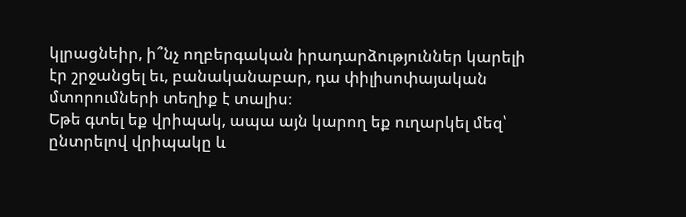կլրացնեիր, ի՞նչ ողբերգական իրադարձություններ կարելի էր շրջանցել եւ, բանականաբար, դա փիլիսոփայական մտորումների տեղիք է տալիս։
Եթե գտել եք վրիպակ, ապա այն կարող եք ուղարկել մեզ՝ ընտրելով վրիպակը և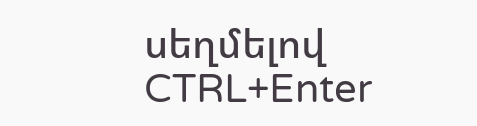սեղմելով CTRL+Enter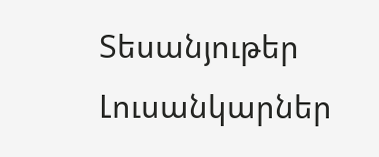Տեսանյութեր
Լուսանկարներ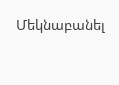Մեկնաբանել